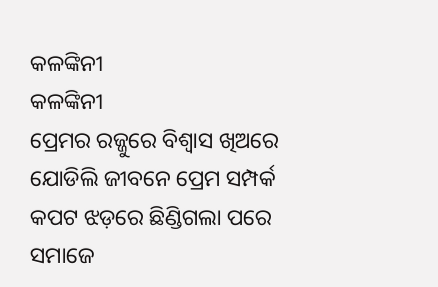କଳଙ୍କିନୀ
କଳଙ୍କିନୀ
ପ୍ରେମର ରଜ୍ଜୁରେ ବିଶ୍ୱାସ ଖିଅରେ
ଯୋଡିଲି ଜୀବନେ ପ୍ରେମ ସମ୍ପର୍କ
କପଟ ଝଡ଼ରେ ଛିଣ୍ଡିଗଲା ପରେ
ସମାଜେ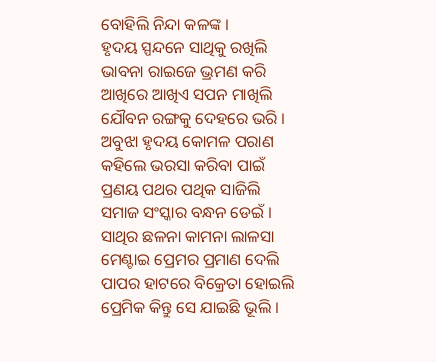ବୋହିଲି ନିନ୍ଦା କଳଙ୍କ ।
ହୃଦୟ ସ୍ପନ୍ଦନେ ସାଥିକୁ ରଖିଲି
ଭାବନା ରାଇଜେ ଭ୍ରମଣ କରି
ଆଖିରେ ଆଖିଏ ସପନ ମାଖିଲି
ଯୌବନ ରଙ୍ଗକୁ ଦେହରେ ଭରି ।
ଅବୁଝା ହୃଦୟ କୋମଳ ପରାଣ
କହିଲେ ଭରସା କରିବା ପାଇଁ
ପ୍ରଣୟ ପଥର ପଥିକ ସାଜିଲି
ସମାଜ ସଂସ୍କାର ବନ୍ଧନ ଡେଇଁ ।
ସାଥିର ଛଳନା କାମନା ଲାଳସା
ମେଣ୍ଟାଇ ପ୍ରେମର ପ୍ରମାଣ ଦେଲି
ପାପର ହାଟରେ ବିକ୍ରେତା ହୋଇଲି
ପ୍ରେମିକ କିନ୍ତୁ ସେ ଯାଇଛି ଭୂଲି ।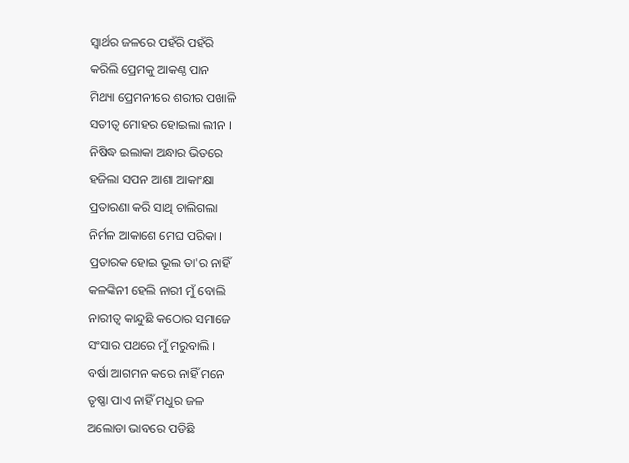ସ୍ୱାର୍ଥର ଜଳରେ ପହଁରି ପହଁରି
କରିଲି ପ୍ରେମକୁ ଆକଣ୍ଠ ପାନ
ମିଥ୍ୟା ପ୍ରେମନୀରେ ଶରୀର ପଖାଳି
ସତୀତ୍ୱ ମୋହର ହୋଇଲା ଲୀନ ।
ନିଷିଦ୍ଧ ଇଲାକା ଅନ୍ଧାର ଭିତରେ
ହଜିଲା ସପନ ଆଶା ଆକାଂକ୍ଷା
ପ୍ରତାରଣା କରି ସାଥି ଚାଲିଗଲା
ନିର୍ମଳ ଆକାଶେ ମେଘ ପରିକା ।
ପ୍ରତାରକ ହୋଇ ଭୂଲ ତା'ର ନାହିଁ
କଳଙ୍କିନୀ ହେଲି ନାରୀ ମୁଁ ବୋଲି
ନାରୀତ୍ବ କାନ୍ଦୁଛି କଠୋର ସମାଜେ
ସଂସାର ପଥରେ ମୁଁ ମରୁବାଲି ।
ବର୍ଷା ଆଗମନ କରେ ନାହିଁ ମନେ
ତୃଷ୍ଣା ପାଏ ନାହିଁ ମଧୁର ଜଳ
ଅଲୋଡା ଭାବରେ ପଡିଛି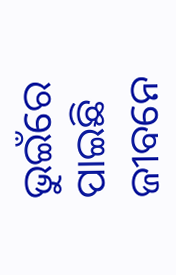ଭୁଇଁରେ
ପାଇଛି ଜୀବନେ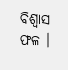ବିଶ୍ୱାସ ଫଳ ।